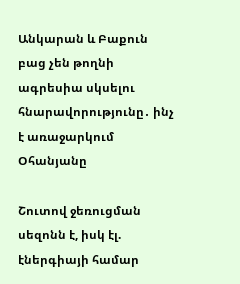Անկարան և Բաքուն բաց չեն թողնի ագրեսիա սկսելու հնարավորությունը․ ինչ է առաջարկում Օհանյանը

Շուտով ջեռուցման սեզոնն է, իսկ էլ. էներգիայի համար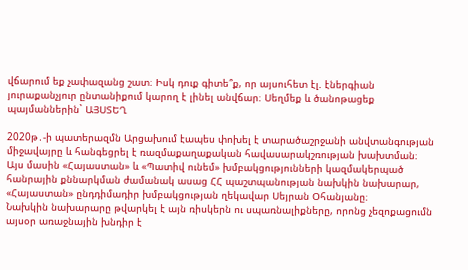վճարում եք չափազանց շատ։ Իսկ դուք գիտե՞ք, որ այսուհետ էլ. էներգիան յուրաքանչյուր ընտանիքում կարող է լինել անվճար։ Սեղմեք և ծանոթացեք պայմաններին` ԱՅՍՏԵՂ

2020թ․-ի պատերազմն Արցախում էապես փոխել է տարածաշրջանի անվտանգության միջավայրը և հանգեցրել է ռազմաքաղաքական հավասարակշռության խախտման։ Այս մասին «Հայաստան» և «Պատիվ ունեմ» խմբակցությունների կազմակերպած հանրային քննարկման ժամանակ ասաց ՀՀ պաշտպանության նախկին նախարար, «Հայաստան» ընդդիմադիր խմբակցության ղեկավար Սեյրան Օհանյանը։
Նախկին նախարարը թվարկել է այն ռիսկերն ու սպառնալիքները, որոնց չեզոքացումն այսօր առաջնային խնդիր է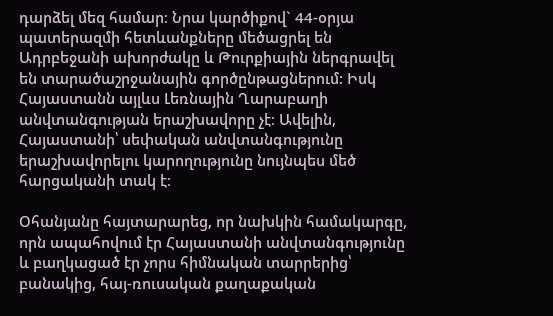դարձել մեզ համար։ Նրա կարծիքով` 44-օրյա պատերազմի հետևանքները մեծացրել են Ադրբեջանի ախորժակը և Թուրքիային ներգրավել են տարածաշրջանային գործընթացներում: Իսկ Հայաստանն այլևս Լեռնային Ղարաբաղի անվտանգության երաշխավորը չէ։ Ավելին, Հայաստանի՝ սեփական անվտանգությունը երաշխավորելու կարողությունը նույնպես մեծ հարցականի տակ է։

Օհանյանը հայտարարեց, որ նախկին համակարգը, որն ապահովում էր Հայաստանի անվտանգությունը և բաղկացած էր չորս հիմնական տարրերից՝ բանակից, հայ-ռուսական քաղաքական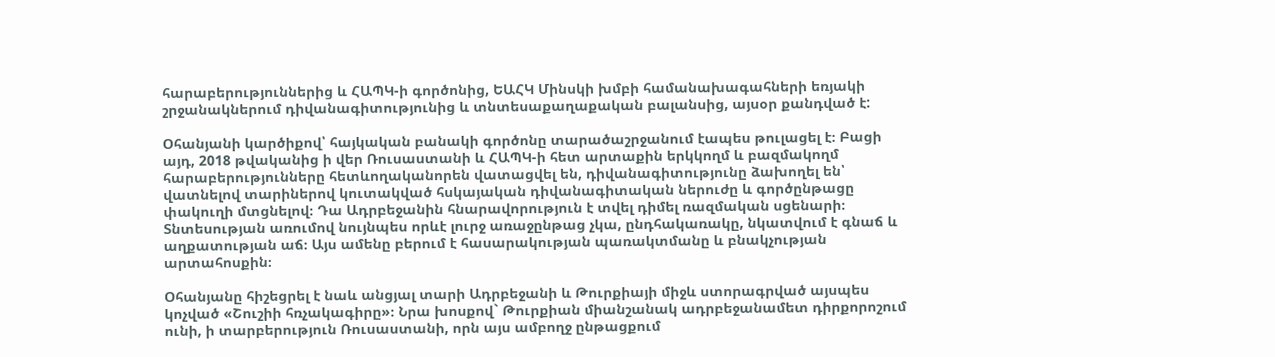հարաբերություններից և ՀԱՊԿ-ի գործոնից, ԵԱՀԿ Մինսկի խմբի համանախագահների եռյակի շրջանակներում դիվանագիտությունից և տնտեսաքաղաքական բալանսից, այսօր քանդված է:

Օհանյանի կարծիքով՝ հայկական բանակի գործոնը տարածաշրջանում էապես թուլացել է։ Բացի այդ, 2018 թվականից ի վեր Ռուսաստանի և ՀԱՊԿ-ի հետ արտաքին երկկողմ և բազմակողմ հարաբերությունները հետևողականորեն վատացվել են, դիվանագիտությունը ձախողել են՝ վատնելով տարիներով կուտակված հսկայական դիվանագիտական ներուժը և գործընթացը փակուղի մտցնելով։ Դա Ադրբեջանին հնարավորություն է տվել դիմել ռազմական սցենարի։ Տնտեսության առումով նույնպես որևէ լուրջ առաջընթաց չկա, ընդհակառակը, նկատվում է գնաճ և աղքատության աճ։ Այս ամենը բերում է հասարակության պառակտմանը և բնակչության արտահոսքին։

Օհանյանը հիշեցրել է նաև անցյալ տարի Ադրբեջանի և Թուրքիայի միջև ստորագրված այսպես կոչված «Շուշիի հռչակագիրը»։ Նրա խոսքով` Թուրքիան միանշանակ ադրբեջանամետ դիրքորոշում ունի, ի տարբերություն Ռուսաստանի, որն այս ամբողջ ընթացքում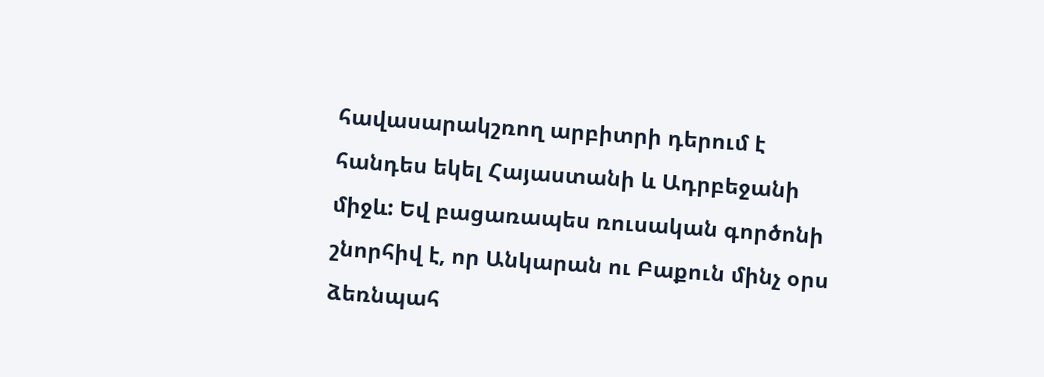հավասարակշռող արբիտրի դերում է հանդես եկել Հայաստանի և Ադրբեջանի միջև: Եվ բացառապես ռուսական գործոնի շնորհիվ է, որ Անկարան ու Բաքուն մինչ օրս ձեռնպահ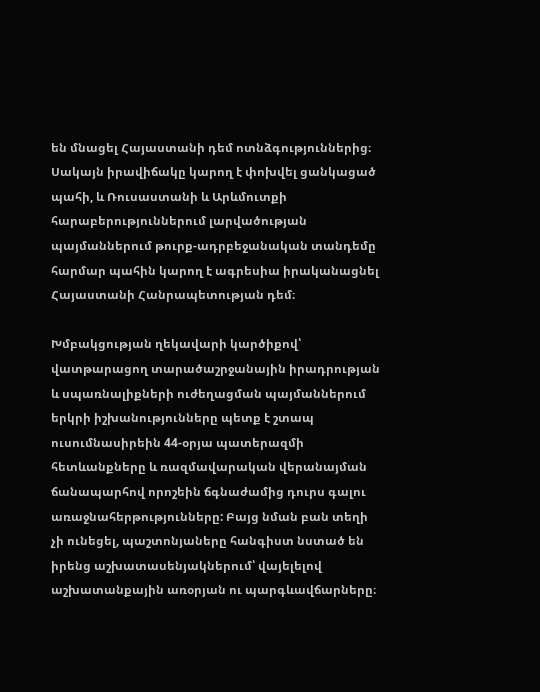են մնացել Հայաստանի դեմ ոտնձգություններից։ Սակայն իրավիճակը կարող է փոխվել ցանկացած պահի, և Ռուսաստանի և Արևմուտքի հարաբերություններում լարվածության պայմաններում թուրք-ադրբեջանական տանդեմը հարմար պահին կարող է ագրեսիա իրականացնել Հայաստանի Հանրապետության դեմ։

Խմբակցության ղեկավարի կարծիքով՝ վատթարացող տարածաշրջանային իրադրության և սպառնալիքների ուժեղացման պայմաններում երկրի իշխանությունները պետք է շտապ ուսումնասիրեին 44-օրյա պատերազմի հետևանքները և ռազմավարական վերանայման ճանապարհով որոշեին ճգնաժամից դուրս գալու առաջնահերթությունները: Բայց նման բան տեղի չի ունեցել, պաշտոնյաները հանգիստ նստած են իրենց աշխատասենյակներում՝ վայելելով աշխատանքային առօրյան ու պարգևավճարները։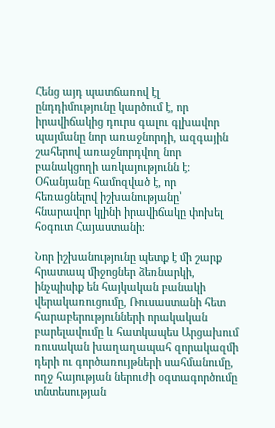Հենց այդ պատճառով էլ ընդդիմությունը կարծում է, որ իրավիճակից դուրս գալու գլխավոր պայմանը նոր առաջնորդի, ազգային շահերով առաջնորդվող նոր բանակցողի առկայությունն է։ Օհանյանը համոզված է, որ հեռացնելով իշխանությանը՝ հնարավոր կլինի իրավիճակը փոխել հօգուտ Հայաստանի։

Նոր իշխանությունը պետք է մի շարք հրատապ միջոցներ ձեռնարկի, ինչպիսիք են հայկական բանակի վերակառուցումը, Ռուսաստանի հետ հարաբերությունների որակական բարելավումը և հատկապես Արցախում ռուսական խաղաղապահ զորակազմի դերի ու գործառույթների սահմանումը, ողջ հայության ներուժի օգտագործումը տնտեսության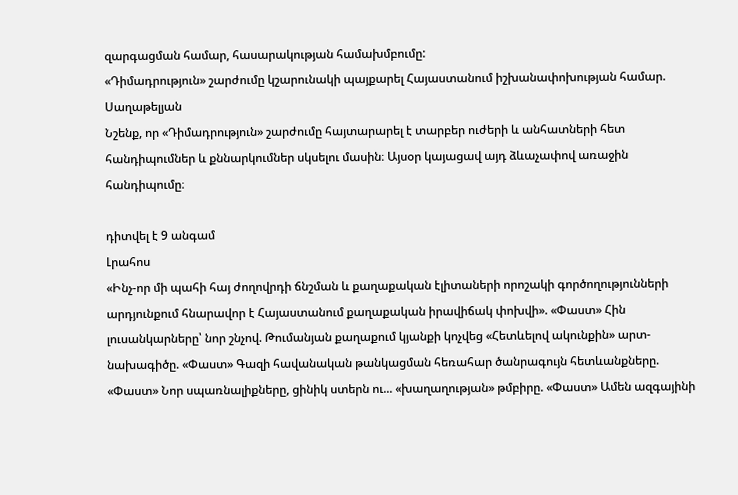զարգացման համար, հասարակության համախմբումը:
«Դիմադրություն» շարժումը կշարունակի պայքարել Հայաստանում իշխանափոխության համար. Սաղաթելյան
Նշենք, որ «Դիմադրություն» շարժումը հայտարարել է տարբեր ուժերի և անհատների հետ հանդիպումներ և քննարկումներ սկսելու մասին։ Այսօր կայացավ այդ ձևաչափով առաջին հանդիպումը։

դիտվել է 9 անգամ
Լրահոս
«Ինչ-որ մի պահի հայ ժողովրդի ճնշման և քաղաքական էլիտաների որոշակի գործողությունների արդյունքում հնարավոր է Հայաստանում քաղաքական իրավիճակ փոխվի». «Փաստ» Հին լուսանկարները՝ նոր շնչով. Թումանյան քաղաքում կյանքի կոչվեց «Հետևելով ակունքին» արտ-նախագիծը. «Փաստ» Գազի հավանական թանկացման հեռահար ծանրագույն հետևանքները. «Փաստ» Նոր սպառնալիքները, ցինիկ ստերն ու... «խաղաղության» թմբիրը. «Փաստ» Ամեն ազգայինի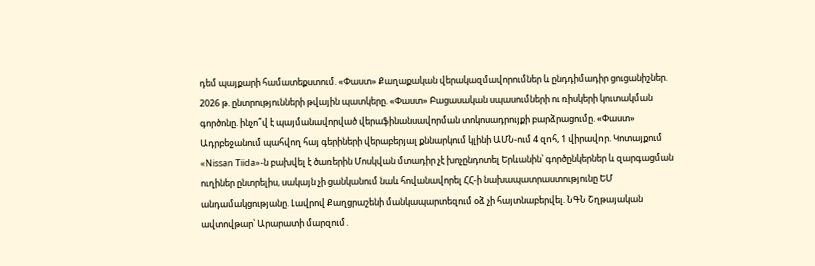դեմ պայքարի համատեքստում. «Փաստ» Քաղաքական վերակազմավորումներ և ընդդիմադիր ցուցանիշներ. 2026 թ. ընտրությունների թվային պատկերը. «Փաստ» Բացասական սպասումների ու ռիսկերի կուտակման գործոնը. ինչո՞վ է պայմանավորված վերաֆինանսավորման տոկոսադրույքի բարձրացումը. «Փաստ» Ադրբեջանում պահվող հայ գերիների վերաբերյալ քննարկում կլինի ԱՄՆ-ում 4 զnհ, 1 վիրավnր. Կոտայքում «Nissan Tiida»-ն բախվել է ծառերին Մոսկվան մտադիր չէ խոչընդոտել Երևանին՝ գործընկերներ և զարգացման ուղիներ ընտրելիս, սակայն չի ցանկանում նաև հովանավորել ՀՀ-ի նախապատրաստությունը ԵՄ անդամակցությանը. Լավրով Քաղցրաշենի մանկապարտեզում օձ չի հայտնաբերվել. ՆԳՆ Շղթայական ավտովթար՝ Արարատի մարզում․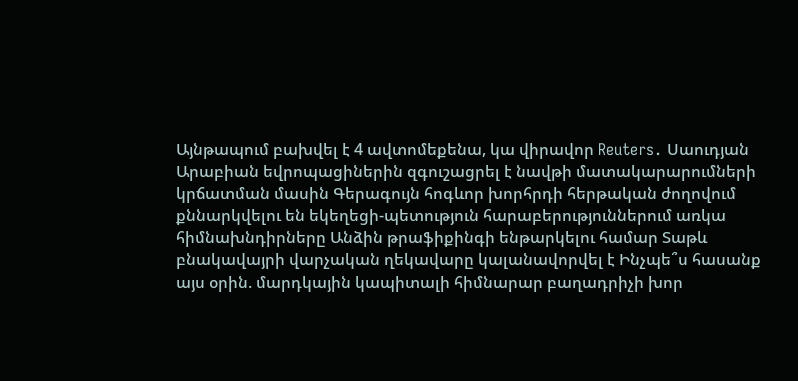Այնթապում բախվել է 4 ավտոմեքենա, կա վիրավոր Reuters․ Սաուդյան Արաբիան եվրոպացիներին զգուշացրել է նավթի մատակարարումների կրճատման մասին Գերագույն հոգևոր խորհրդի հերթական ժողովում քննարկվելու են եկեղեցի-պետություն հարաբերություններում առկա հիմնախնդիրները Անձին թրաֆիքինգի ենթարկելու համար Տաթև բնակավայրի վարչական ղեկավարը կալանավորվել է Ինչպե՞ս հասանք այս օրին. մարդկային կապիտալի հիմնարար բաղադրիչի խոր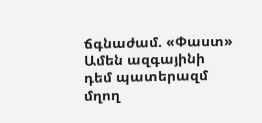ճգնաժամ. «Փաստ» Ամեն ազգայինի դեմ պատերազմ մղող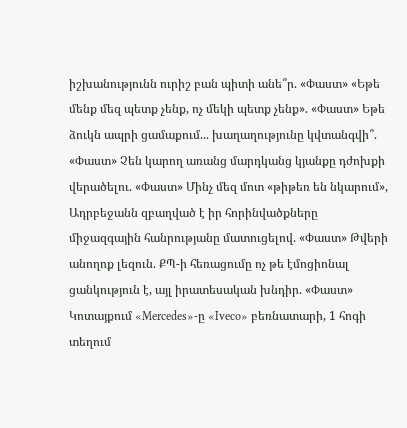իշխանությունն ուրիշ բան պիտի անե՞ր. «Փաստ» «Եթե մենք մեզ պետք չենք, ոչ մեկի պետք չենք». «Փաստ» Եթե ձուկն ապրի ցամաքում... խաղաղությունը կվտանգվի՞. «Փաստ» Չեն կարող առանց մարդկանց կյանքը դժոխքի վերածելու. «Փաստ» Մինչ մեզ մոտ «թիթեռ են նկարում», Ադրբեջանն զբաղված է իր հորինվածքները միջազգային հանրությանը մատուցելով. «Փաստ» Թվերի անողոք լեզուն. ՔՊ-ի հեռացումը ոչ թե էմոցիոնալ ցանկություն է, այլ իրատեսական խնդիր. «Փաստ» Կոտայքում «Mercedes»-ը «Iveco» բեռնատարի, 1 հոգի տեղում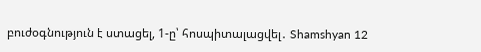բուժօգնություն է ստացել, 1-ը՝ հոսպիտալացվել․ Shamshyan 12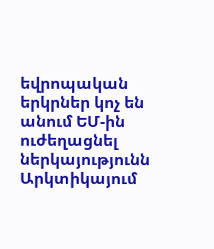եվրոպական երկրներ կոչ են անում ԵՄ-ին ուժեղացնել ներկայությունն Արկտիկայում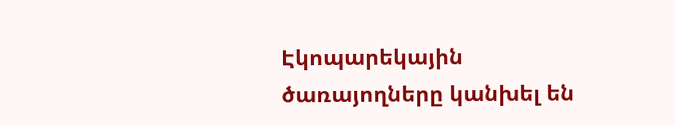Էկոպարեկային ծառայողները կանխել են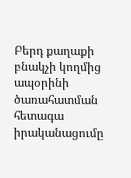Բերդ քաղաքի բնակչի կողմից ապօրինի ծառահատման հետագա իրականացումը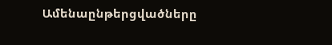Ամենաընթերցվածները